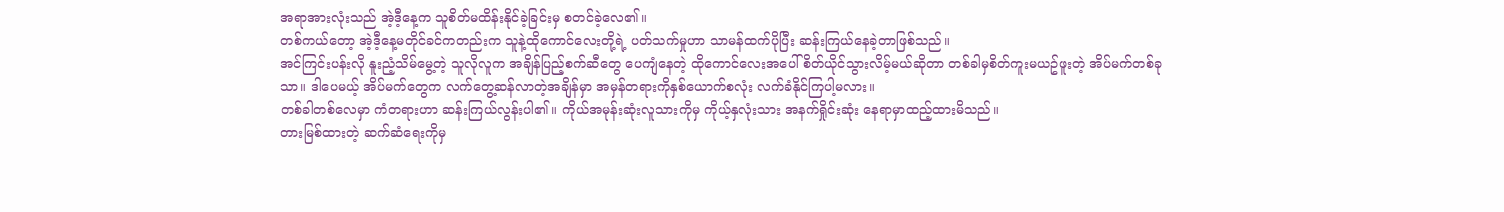အရာအားလုံးသည် အဲ့ဒီ့နေ့က သူစိတ်မထိန်းနိုင်ခဲ့ခြင်းမှ စတင်ခဲ့လေ၏။
တစ်ကယ်တော့ အဲ့ဒီ့နေ့မတိုင်ခင်ကတည်းက သူနဲ့ထိုကောင်လေးတို့ရဲ့ ပတ်သက်မှုဟာ သာမန်ထက်ပိုပြီး ဆန်းကြယ်နေခဲ့တာဖြစ်သည်။
အင်ကြင်းပန်းလို နူးညံ့သိမ်မွေ့တဲ့ သူလိုလူက အချိန်ပြည့်စက်ဆီတွေ ပေကျံနေတဲ့ ထိုကောင်လေးအပေါ် စိတ်ယိုင်သွားလိမ့်မယ်ဆိုတာ တစ်ခါမှစိတ်ကူးမယဥ်ဖူးတဲ့ အိပ်မက်တစ်ခုသာ။ ဒါပေမယ့် အိပ်မက်တွေက လက်တွေ့ဆန်လာတဲ့အချိန်မှာ အမှန်တရားကိုနှစ်ယောက်စလုံး လက်ခံနိုင်ကြပါ့မလား။
တစ်ခါတစ်လေမှာ ကံတရားဟာ ဆန်းကြယ်လွန်းပါ၏။ ကိုယ်အမုန်းဆုံးလူသားကိုမှ ကိုယ့်နှလုံးသား အနက်ရှိုင်းဆုံး နေရာမှာထည့်ထားမိသည်။
တားမြစ်ထားတဲ့ ဆက်ဆံရေးကိုမှ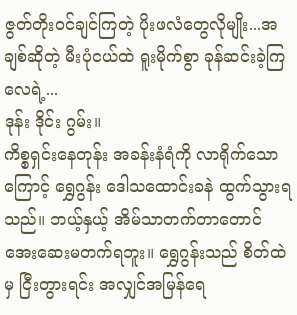ဇွတ်တိုးဝင်ချင်ကြတဲ့ ပိုးဖလံတွေလိုမျိုး...အချစ်ဆိုတဲ့ မီးပုံငယ်ထဲ ရူးမိုက်စွာ ခုန်ဆင်းခဲ့ကြလေရဲ့...
ဒုန်း ဒိုင်း ဂွမ်း။
ကိစ္စရှင်းနေတုန်း အခန်းနံရံကို လာရိုက်သောကြောင့် ရွှေဂွန်း ဒေါသထောင်းခနဲ ထွက်သွားရသည်။ ဘယ့်နှယ့် အိမ်သာတက်တာတောင် အေးဆေးမတက်ရဘူး။ ရွှေဂွန်းသည် စိတ်ထဲမှ ငြီးတွားရင်း အလျှင်အမြန်ရေ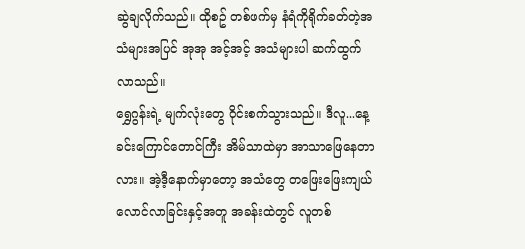ဆွဲချလိုက်သည်။ ထိုစဥ် တစ်ဖက်မှ နံရံကိုရိုက်ခတ်တဲ့အသံများအပြင် အုအု အင့်အင့် အသံများပါ ဆက်ထွက်လာသည်။
ရွှေဂွန်းရဲ့ မျက်လုံးတွေ ဝိုင်းစက်သွားသည်။ ဒီလူ...နေ့ခင်းကြောင်တောင်ကြီး အိမ်သာထဲမှာ အာသာဖြေနေတာလား။ အဲ့ဒီ့နောက်မှာတော့ အသံတွေ တဖြေးဖြေးကျယ်လောင်လာခြင်းနှင့်အတူ အခန်းထဲတွင် လူတစ်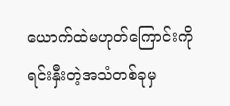ယောက်ထဲမဟုတ်ကြောင်းကို ရင်းနှီးတဲ့အသံတစ်ခုမှ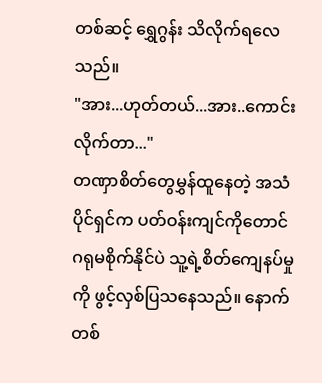တစ်ဆင့် ရွှေဂွန်း သိလိုက်ရလေသည်။
"အား...ဟုတ်တယ်...အား..ကောင်းလိုက်တာ..."
တဏှာစိတ်တွေမွှန်ထူနေတဲ့ အသံပိုင်ရှင်က ပတ်ဝန်းကျင်ကိုတောင် ဂရုမစိုက်နိုင်ပဲ သူ့ရဲ့စိတ်ကျေနပ်မှုကို ဖွင့်လှစ်ပြသနေသည်။ နောက်တစ်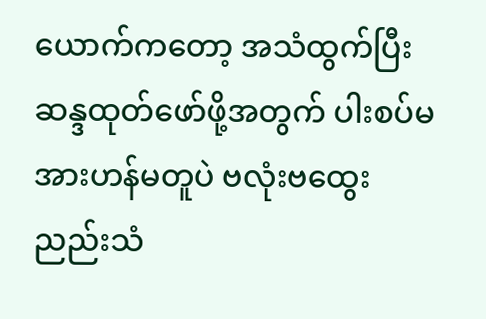ယောက်ကတော့ အသံထွက်ပြီး ဆန္ဒထုတ်ဖော်ဖို့အတွက် ပါးစပ်မအားဟန်မတူပဲ ဗလုံးဗထွေး ညည်းသံ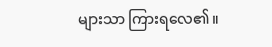များသာ ကြားရလေ၏။